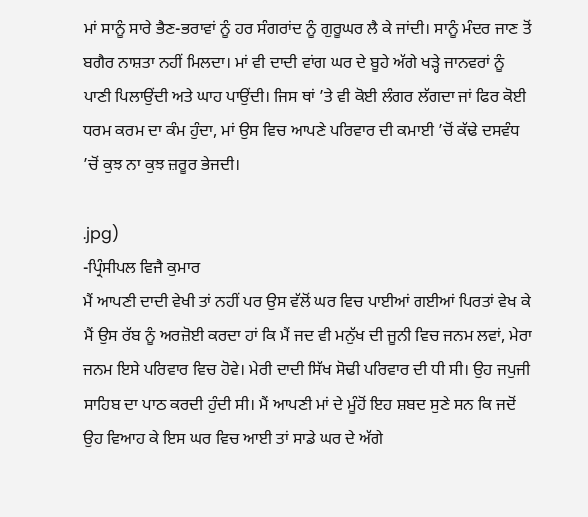ਮਾਂ ਸਾਨੂੰ ਸਾਰੇ ਭੈਣ-ਭਰਾਵਾਂ ਨੂੰ ਹਰ ਸੰਗਰਾਂਦ ਨੂੰ ਗੁਰੂਘਰ ਲੈ ਕੇ ਜਾਂਦੀ। ਸਾਨੂੰ ਮੰਦਰ ਜਾਣ ਤੋਂ ਬਗੈਰ ਨਾਸ਼ਤਾ ਨਹੀਂ ਮਿਲਦਾ। ਮਾਂ ਵੀ ਦਾਦੀ ਵਾਂਗ ਘਰ ਦੇ ਬੂਹੇ ਅੱਗੇ ਖੜ੍ਹੇ ਜਾਨਵਰਾਂ ਨੂੰ ਪਾਣੀ ਪਿਲਾਉਂਦੀ ਅਤੇ ਘਾਹ ਪਾਉਂਦੀ। ਜਿਸ ਥਾਂ ’ਤੇ ਵੀ ਕੋਈ ਲੰਗਰ ਲੱਗਦਾ ਜਾਂ ਫਿਰ ਕੋਈ ਧਰਮ ਕਰਮ ਦਾ ਕੰਮ ਹੁੰਦਾ, ਮਾਂ ਉਸ ਵਿਚ ਆਪਣੇ ਪਰਿਵਾਰ ਦੀ ਕਮਾਈ ’ਚੋਂ ਕੱਢੇ ਦਸਵੰਧ ’ਚੋਂ ਕੁਝ ਨਾ ਕੁਝ ਜ਼ਰੂਰ ਭੇਜਦੀ।

.jpg)
-ਪ੍ਰਿੰਸੀਪਲ ਵਿਜੈ ਕੁਮਾਰ
ਮੈਂ ਆਪਣੀ ਦਾਦੀ ਵੇਖੀ ਤਾਂ ਨਹੀਂ ਪਰ ਉਸ ਵੱਲੋਂ ਘਰ ਵਿਚ ਪਾਈਆਂ ਗਈਆਂ ਪਿਰਤਾਂ ਵੇਖ ਕੇ ਮੈਂ ਉਸ ਰੱਬ ਨੂੰ ਅਰਜ਼ੋਈ ਕਰਦਾ ਹਾਂ ਕਿ ਮੈਂ ਜਦ ਵੀ ਮਨੁੱਖ ਦੀ ਜੂਨੀ ਵਿਚ ਜਨਮ ਲਵਾਂ, ਮੇਰਾ ਜਨਮ ਇਸੇ ਪਰਿਵਾਰ ਵਿਚ ਹੋਵੇ। ਮੇਰੀ ਦਾਦੀ ਸਿੱਖ ਸੋਢੀ ਪਰਿਵਾਰ ਦੀ ਧੀ ਸੀ। ਉਹ ਜਪੁਜੀ ਸਾਹਿਬ ਦਾ ਪਾਠ ਕਰਦੀ ਹੁੰਦੀ ਸੀ। ਮੈਂ ਆਪਣੀ ਮਾਂ ਦੇ ਮੂੰਹੋਂ ਇਹ ਸ਼ਬਦ ਸੁਣੇ ਸਨ ਕਿ ਜਦੋਂ ਉਹ ਵਿਆਹ ਕੇ ਇਸ ਘਰ ਵਿਚ ਆਈ ਤਾਂ ਸਾਡੇ ਘਰ ਦੇ ਅੱਗੇ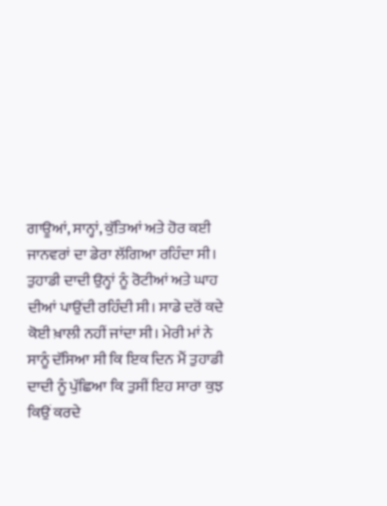ਗਾਊਆਂ, ਸਾਨ੍ਹਾਂ, ਕੁੱਤਿਆਂ ਅਤੇ ਹੋਰ ਕਈ ਜਾਨਵਰਾਂ ਦਾ ਡੇਰਾ ਲੱਗਿਆ ਰਹਿੰਦਾ ਸੀ।
ਤੁਹਾਡੀ ਦਾਦੀ ਉਨ੍ਹਾਂ ਨੂੰ ਰੋਟੀਆਂ ਅਤੇ ਘਾਹ ਦੀਆਂ ਪਾਉਂਦੀ ਰਹਿੰਦੀ ਸੀ। ਸਾਡੇ ਦਰੋਂ ਕਦੇ ਕੋਈ ਖ਼ਾਲੀ ਨਹੀਂ ਜਾਂਦਾ ਸੀ। ਮੇਰੀ ਮਾਂ ਨੇ ਸਾਨੂੰ ਦੱਸਿਆ ਸੀ ਕਿ ਇਕ ਦਿਨ ਮੈਂ ਤੁਹਾਡੀ ਦਾਦੀ ਨੂੰ ਪੁੱਛਿਆ ਕਿ ਤੁਸੀਂ ਇਹ ਸਾਰਾ ਕੁਝ ਕਿਉਂ ਕਰਦੇ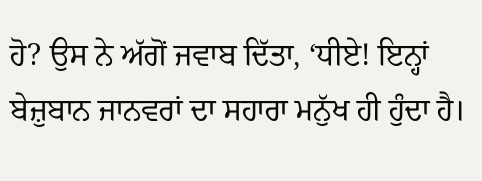ਹੋ? ਉਸ ਨੇ ਅੱਗੋਂ ਜਵਾਬ ਦਿੱਤਾ, ‘ਧੀਏ! ਇਨ੍ਹਾਂ ਬੇਜ਼ੁਬਾਨ ਜਾਨਵਰਾਂ ਦਾ ਸਹਾਰਾ ਮਨੁੱਖ ਹੀ ਹੁੰਦਾ ਹੈ।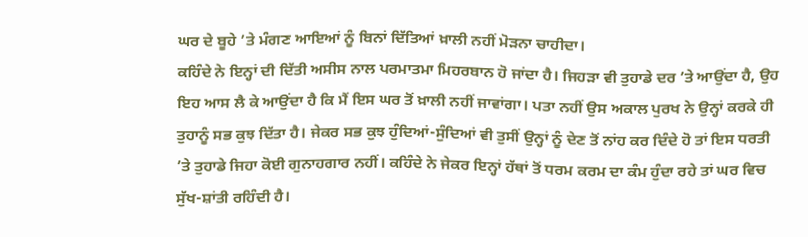ਘਰ ਦੇ ਬੂਹੇ ’ਤੇ ਮੰਗਣ ਆਇਆਂ ਨੂੰ ਬਿਨਾਂ ਦਿੱਤਿਆਂ ਖ਼ਾਲੀ ਨਹੀਂ ਮੋੜਨਾ ਚਾਹੀਦਾ।
ਕਹਿੰਦੇ ਨੇ ਇਨ੍ਹਾਂ ਦੀ ਦਿੱਤੀ ਅਸੀਸ ਨਾਲ ਪਰਮਾਤਮਾ ਮਿਹਰਬਾਨ ਹੋ ਜਾਂਦਾ ਹੈ। ਜਿਹੜਾ ਵੀ ਤੁਹਾਡੇ ਦਰ ’ਤੇ ਆਉਂਦਾ ਹੈ, ਉਹ ਇਹ ਆਸ ਲੈ ਕੇ ਆਉਂਦਾ ਹੈ ਕਿ ਮੈਂ ਇਸ ਘਰ ਤੋਂ ਖ਼ਾਲੀ ਨਹੀਂ ਜਾਵਾਂਗਾ। ਪਤਾ ਨਹੀਂ ਉਸ ਅਕਾਲ ਪੁਰਖ ਨੇ ਉਨ੍ਹਾਂ ਕਰਕੇ ਹੀ ਤੁਹਾਨੂੰ ਸਭ ਕੁਝ ਦਿੱਤਾ ਹੈ। ਜੇਕਰ ਸਭ ਕੁਝ ਹੁੰਦਿਆਂ-ਸੁੰਦਿਆਂ ਵੀ ਤੁਸੀਂ ਉਨ੍ਹਾਂ ਨੂੰ ਦੇਣ ਤੋਂ ਨਾਂਹ ਕਰ ਦਿੰਦੇ ਹੋ ਤਾਂ ਇਸ ਧਰਤੀ ’ਤੇ ਤੁਹਾਡੇ ਜਿਹਾ ਕੋਈ ਗੁਨਾਹਗਾਰ ਨਹੀਂ। ਕਹਿੰਦੇ ਨੇ ਜੇਕਰ ਇਨ੍ਹਾਂ ਹੱਥਾਂ ਤੋਂ ਧਰਮ ਕਰਮ ਦਾ ਕੰਮ ਹੁੰਦਾ ਰਹੇ ਤਾਂ ਘਰ ਵਿਚ ਸੁੱਖ-ਸ਼ਾਂਤੀ ਰਹਿੰਦੀ ਹੈ।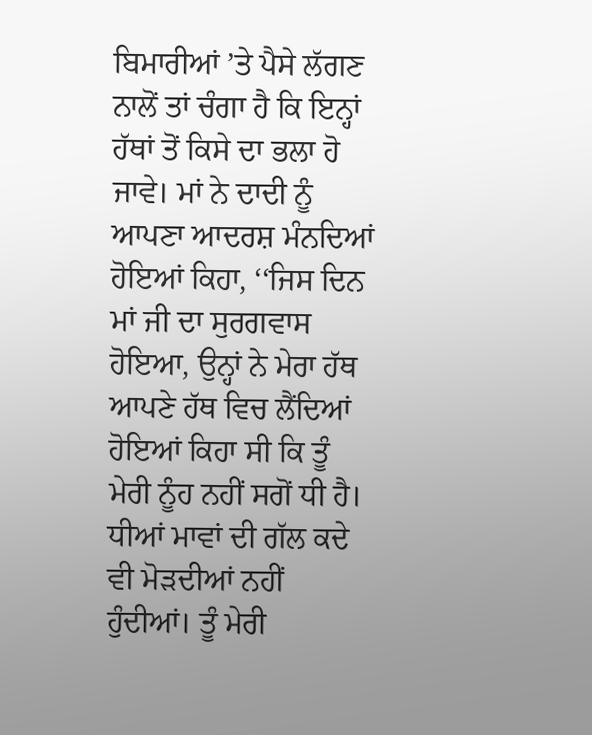ਬਿਮਾਰੀਆਂ ’ਤੇ ਪੈਸੇ ਲੱਗਣ ਨਾਲੋਂ ਤਾਂ ਚੰਗਾ ਹੈ ਕਿ ਇਨ੍ਹਾਂ ਹੱਥਾਂ ਤੋਂ ਕਿਸੇ ਦਾ ਭਲਾ ਹੋ ਜਾਵੇ। ਮਾਂ ਨੇ ਦਾਦੀ ਨੂੰ ਆਪਣਾ ਆਦਰਸ਼ ਮੰਨਦਿਆਂ ਹੋਇਆਂ ਕਿਹਾ, ‘‘ਜਿਸ ਦਿਨ ਮਾਂ ਜੀ ਦਾ ਸੁਰਗਵਾਸ ਹੋਇਆ, ਉਨ੍ਹਾਂ ਨੇ ਮੇਰਾ ਹੱਥ ਆਪਣੇ ਹੱਥ ਵਿਚ ਲੈਂਦਿਆਂ ਹੋਇਆਂ ਕਿਹਾ ਸੀ ਕਿ ਤੂੰ ਮੇਰੀ ਨੂੰਹ ਨਹੀਂ ਸਗੋਂ ਧੀ ਹੈ। ਧੀਆਂ ਮਾਵਾਂ ਦੀ ਗੱਲ ਕਦੇ ਵੀ ਮੋੜਦੀਆਂ ਨਹੀਂ ਹੁੰਦੀਆਂ। ਤੂੰ ਮੇਰੀ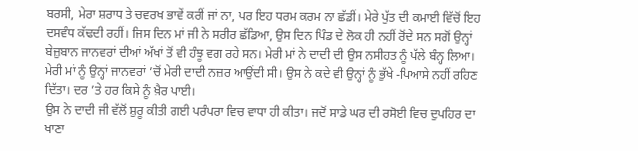ਬਰਸੀ, ਮੇਰਾ ਸ਼ਰਾਧ ਤੇ ਚਵਰਖ ਭਾਵੇਂ ਕਰੀਂ ਜਾਂ ਨਾ, ਪਰ ਇਹ ਧਰਮ ਕਰਮ ਨਾ ਛੱਡੀਂ। ਮੇਰੇ ਪੁੱਤ ਦੀ ਕਮਾਈ ਵਿੱਚੋਂ ਇਹ ਦਸਵੰਧ ਕੱਢਦੀ ਰਹੀਂ। ਜਿਸ ਦਿਨ ਮਾਂ ਜੀ ਨੇ ਸਰੀਰ ਛੱਡਿਆ, ਉਸ ਦਿਨ ਪਿੰਡ ਦੇ ਲੋਕ ਹੀ ਨਹੀਂ ਰੋਂਦੇ ਸਨ ਸਗੋਂ ਉਨ੍ਹਾਂ ਬੇਜ਼ੁਬਾਨ ਜਾਨਵਰਾਂ ਦੀਆਂ ਅੱਖਾਂ ਤੋਂ ਵੀ ਹੰਝੂ ਵਗ ਰਹੇ ਸਨ। ਮੇਰੀ ਮਾਂ ਨੇ ਦਾਦੀ ਦੀ ਉਸ ਨਸੀਹਤ ਨੂੰ ਪੱਲੇ ਬੰਨ੍ਹ ਲਿਆ। ਮੇਰੀ ਮਾਂ ਨੂੰ ਉਨ੍ਹਾਂ ਜਾਨਵਰਾਂ ’ਚੋਂ ਮੇਰੀ ਦਾਦੀ ਨਜ਼ਰ ਆਉਂਦੀ ਸੀ। ਉਸ ਨੇ ਕਦੇ ਵੀ ਉਨ੍ਹਾਂ ਨੂੰ ਭੁੱਖੇ -ਪਿਆਸੇ ਨਹੀਂ ਰਹਿਣ ਦਿੱਤਾ। ਦਰ ’ਤੇ ਹਰ ਕਿਸੇ ਨੂੰ ਖ਼ੈਰ ਪਾਈ।
ਉਸ ਨੇ ਦਾਦੀ ਜੀ ਵੱਲੋਂ ਸ਼ੁਰੂ ਕੀਤੀ ਗਈ ਪਰੰਪਰਾ ਵਿਚ ਵਾਧਾ ਹੀ ਕੀਤਾ। ਜਦੋਂ ਸਾਡੇ ਘਰ ਦੀ ਰਸੋਈ ਵਿਚ ਦੁਪਹਿਰ ਦਾ ਖਾਣਾ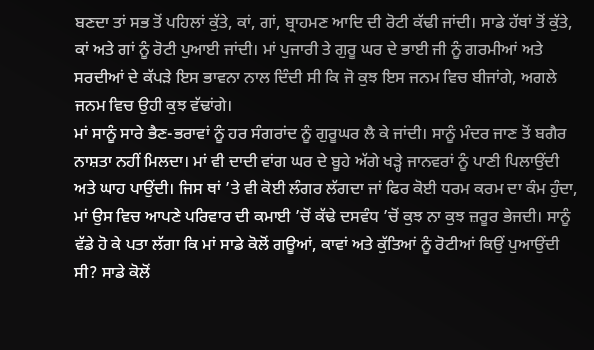ਬਣਦਾ ਤਾਂ ਸਭ ਤੋਂ ਪਹਿਲਾਂ ਕੁੱਤੇ, ਕਾਂ, ਗਾਂ, ਬ੍ਰਾਹਮਣ ਆਦਿ ਦੀ ਰੋਟੀ ਕੱਢੀ ਜਾਂਦੀ। ਸਾਡੇ ਹੱਥਾਂ ਤੋਂ ਕੁੱਤੇ, ਕਾਂ ਅਤੇ ਗਾਂ ਨੂੰ ਰੋਟੀ ਪੁਆਈ ਜਾਂਦੀ। ਮਾਂ ਪੁਜਾਰੀ ਤੇ ਗੁਰੂ ਘਰ ਦੇ ਭਾਈ ਜੀ ਨੂੰ ਗਰਮੀਆਂ ਅਤੇ ਸਰਦੀਆਂ ਦੇ ਕੱਪੜੇ ਇਸ ਭਾਵਨਾ ਨਾਲ ਦਿੰਦੀ ਸੀ ਕਿ ਜੋ ਕੁਝ ਇਸ ਜਨਮ ਵਿਚ ਬੀਜਾਂਗੇ, ਅਗਲੇ ਜਨਮ ਵਿਚ ਉਹੀ ਕੁਝ ਵੱਢਾਂਗੇ।
ਮਾਂ ਸਾਨੂੰ ਸਾਰੇ ਭੈਣ-ਭਰਾਵਾਂ ਨੂੰ ਹਰ ਸੰਗਰਾਂਦ ਨੂੰ ਗੁਰੂਘਰ ਲੈ ਕੇ ਜਾਂਦੀ। ਸਾਨੂੰ ਮੰਦਰ ਜਾਣ ਤੋਂ ਬਗੈਰ ਨਾਸ਼ਤਾ ਨਹੀਂ ਮਿਲਦਾ। ਮਾਂ ਵੀ ਦਾਦੀ ਵਾਂਗ ਘਰ ਦੇ ਬੂਹੇ ਅੱਗੇ ਖੜ੍ਹੇ ਜਾਨਵਰਾਂ ਨੂੰ ਪਾਣੀ ਪਿਲਾਉਂਦੀ ਅਤੇ ਘਾਹ ਪਾਉਂਦੀ। ਜਿਸ ਥਾਂ ’ਤੇ ਵੀ ਕੋਈ ਲੰਗਰ ਲੱਗਦਾ ਜਾਂ ਫਿਰ ਕੋਈ ਧਰਮ ਕਰਮ ਦਾ ਕੰਮ ਹੁੰਦਾ, ਮਾਂ ਉਸ ਵਿਚ ਆਪਣੇ ਪਰਿਵਾਰ ਦੀ ਕਮਾਈ ’ਚੋਂ ਕੱਢੇ ਦਸਵੰਧ ’ਚੋਂ ਕੁਝ ਨਾ ਕੁਝ ਜ਼ਰੂਰ ਭੇਜਦੀ। ਸਾਨੂੰ ਵੱਡੇ ਹੋ ਕੇ ਪਤਾ ਲੱਗਾ ਕਿ ਮਾਂ ਸਾਡੇ ਕੋਲੋਂ ਗਊਆਂ, ਕਾਵਾਂ ਅਤੇ ਕੁੱਤਿਆਂ ਨੂੰ ਰੋਟੀਆਂ ਕਿਉਂ ਪੁਆਉਂਦੀ ਸੀ? ਸਾਡੇ ਕੋਲੋਂ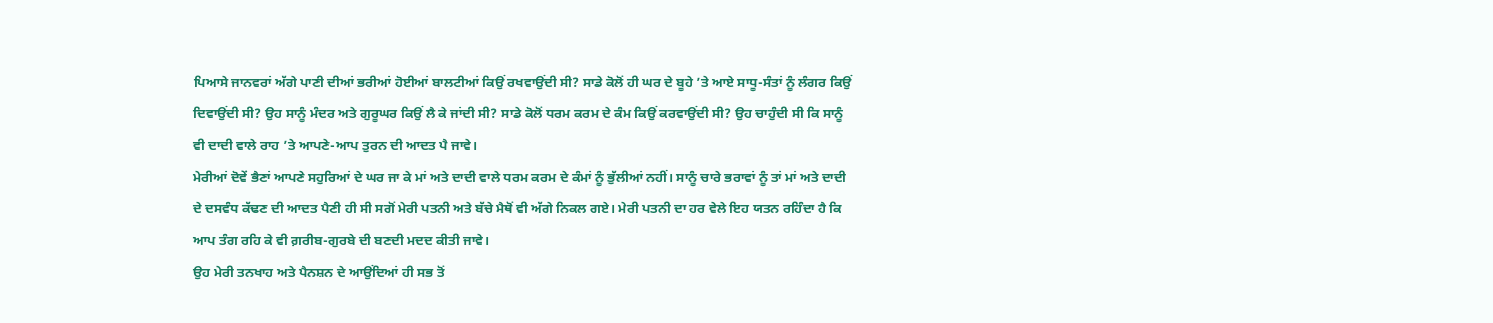ਪਿਆਸੇ ਜਾਨਵਰਾਂ ਅੱਗੇ ਪਾਣੀ ਦੀਆਂ ਭਰੀਆਂ ਹੋਈਆਂ ਬਾਲਟੀਆਂ ਕਿਉਂ ਰਖਵਾਉਂਦੀ ਸੀ? ਸਾਡੇ ਕੋਲੋਂ ਹੀ ਘਰ ਦੇ ਬੂਹੇ ’ਤੇ ਆਏ ਸਾਧੂ-ਸੰਤਾਂ ਨੂੰ ਲੰਗਰ ਕਿਉਂ ਦਿਵਾਉਂਦੀ ਸੀ? ਉਹ ਸਾਨੂੰ ਮੰਦਰ ਅਤੇ ਗੁਰੂਘਰ ਕਿਉਂ ਲੈ ਕੇ ਜਾਂਦੀ ਸੀ? ਸਾਡੇ ਕੋਲੋਂ ਧਰਮ ਕਰਮ ਦੇ ਕੰਮ ਕਿਉਂ ਕਰਵਾਉਂਦੀ ਸੀ? ਉਹ ਚਾਹੁੰਦੀ ਸੀ ਕਿ ਸਾਨੂੰ ਵੀ ਦਾਦੀ ਵਾਲੇ ਰਾਹ ’ਤੇ ਆਪਣੇ-ਆਪ ਤੁਰਨ ਦੀ ਆਦਤ ਪੈ ਜਾਵੇ।
ਮੇਰੀਆਂ ਦੋਵੇਂ ਭੈਣਾਂ ਆਪਣੇ ਸਹੁਰਿਆਂ ਦੇ ਘਰ ਜਾ ਕੇ ਮਾਂ ਅਤੇ ਦਾਦੀ ਵਾਲੇ ਧਰਮ ਕਰਮ ਦੇ ਕੰਮਾਂ ਨੂੰ ਭੁੱਲੀਆਂ ਨਹੀਂ। ਸਾਨੂੰ ਚਾਰੇ ਭਰਾਵਾਂ ਨੂੰ ਤਾਂ ਮਾਂ ਅਤੇ ਦਾਦੀ ਦੇ ਦਸਵੰਧ ਕੱਢਣ ਦੀ ਆਦਤ ਪੈਣੀ ਹੀ ਸੀ ਸਗੋਂ ਮੇਰੀ ਪਤਨੀ ਅਤੇ ਬੱਚੇ ਮੈਥੋਂ ਵੀ ਅੱਗੇ ਨਿਕਲ ਗਏ। ਮੇਰੀ ਪਤਨੀ ਦਾ ਹਰ ਵੇਲੇ ਇਹ ਯਤਨ ਰਹਿੰਦਾ ਹੈ ਕਿ ਆਪ ਤੰਗ ਰਹਿ ਕੇ ਵੀ ਗ਼ਰੀਬ-ਗੁਰਬੇ ਦੀ ਬਣਦੀ ਮਦਦ ਕੀਤੀ ਜਾਵੇ।
ਉਹ ਮੇਰੀ ਤਨਖਾਹ ਅਤੇ ਪੈਨਸ਼ਨ ਦੇ ਆਉਂਦਿਆਂ ਹੀ ਸਭ ਤੋਂ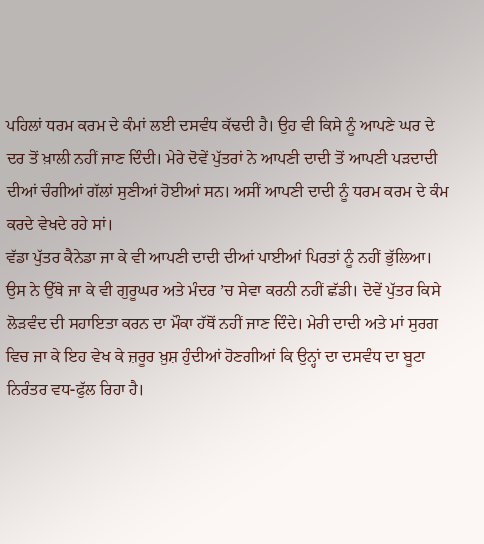ਪਹਿਲਾਂ ਧਰਮ ਕਰਮ ਦੇ ਕੰਮਾਂ ਲਈ ਦਸਵੰਧ ਕੱਢਦੀ ਹੈ। ਉਹ ਵੀ ਕਿਸੇ ਨੂੰ ਆਪਣੇ ਘਰ ਦੇ ਦਰ ਤੋਂ ਖ਼ਾਲੀ ਨਹੀਂ ਜਾਣ ਦਿੰਦੀ। ਮੇਰੇ ਦੋਵੇਂ ਪੁੱਤਰਾਂ ਨੇ ਆਪਣੀ ਦਾਦੀ ਤੋਂ ਆਪਣੀ ਪੜਦਾਦੀ ਦੀਆਂ ਚੰਗੀਆਂ ਗੱਲਾਂ ਸੁਣੀਆਂ ਹੋਈਆਂ ਸਨ। ਅਸੀਂ ਆਪਣੀ ਦਾਦੀ ਨੂੰ ਧਰਮ ਕਰਮ ਦੇ ਕੰਮ ਕਰਦੇ ਵੇਖਦੇ ਰਹੇ ਸਾਂ।
ਵੱਡਾ ਪੁੱਤਰ ਕੈਨੇਡਾ ਜਾ ਕੇ ਵੀ ਆਪਣੀ ਦਾਦੀ ਦੀਆਂ ਪਾਈਆਂ ਪਿਰਤਾਂ ਨੂੰ ਨਹੀਂ ਭੁੱਲਿਆ। ਉਸ ਨੇ ਉੱਥੇ ਜਾ ਕੇ ਵੀ ਗੁਰੂਘਰ ਅਤੇ ਮੰਦਰ ’ਚ ਸੇਵਾ ਕਰਨੀ ਨਹੀਂ ਛੱਡੀ। ਦੋਵੇਂ ਪੁੱਤਰ ਕਿਸੇ ਲੋੜਵੰਦ ਦੀ ਸਹਾਇਤਾ ਕਰਨ ਦਾ ਮੌਕਾ ਹੱਥੋਂ ਨਹੀਂ ਜਾਣ ਦਿੰਦੇ। ਮੇਰੀ ਦਾਦੀ ਅਤੇ ਮਾਂ ਸੁਰਗ ਵਿਚ ਜਾ ਕੇ ਇਹ ਵੇਖ ਕੇ ਜ਼ਰੂਰ ਖ਼ੁਸ਼ ਹੁੰਦੀਆਂ ਹੋਣਗੀਆਂ ਕਿ ਉਨ੍ਹਾਂ ਦਾ ਦਸਵੰਧ ਦਾ ਬੂਟਾ ਨਿਰੰਤਰ ਵਧ-ਫੁੱਲ ਰਿਹਾ ਹੈ।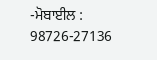-ਮੋਬਾਈਲ : 98726-27136